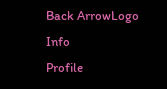Back ArrowLogo
Info
Profile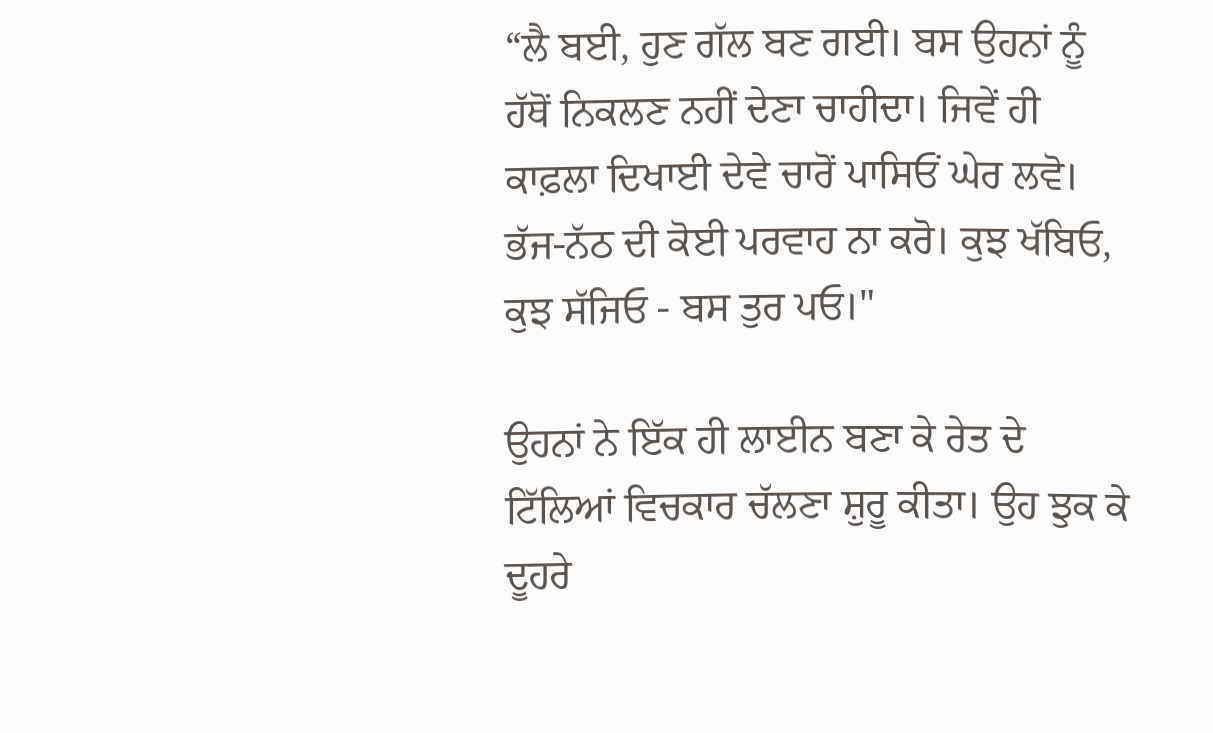“ਲੈ ਬਈ, ਹੁਣ ਗੱਲ ਬਣ ਗਈ। ਬਸ ਉਹਨਾਂ ਨੂੰ ਹੱਥੋਂ ਨਿਕਲਣ ਨਹੀਂ ਦੇਣਾ ਚਾਹੀਦਾ। ਜਿਵੇਂ ਹੀ ਕਾਫ਼ਲਾ ਦਿਖਾਈ ਦੇਵੇ ਚਾਰੋਂ ਪਾਸਿਓਂ ਘੇਰ ਲਵੋ। ਭੱਜ-ਨੱਠ ਦੀ ਕੋਈ ਪਰਵਾਹ ਨਾ ਕਰੋ। ਕੁਝ ਖੱਬਿਓ, ਕੁਝ ਸੱਜਿਓ - ਬਸ ਤੁਰ ਪਓ।"

ਉਹਨਾਂ ਨੇ ਇੱਕ ਹੀ ਲਾਈਨ ਬਣਾ ਕੇ ਰੇਤ ਦੇ ਟਿੱਲਿਆਂ ਵਿਚਕਾਰ ਚੱਲਣਾ ਸ਼ੁਰੂ ਕੀਤਾ। ਉਹ ਝੁਕ ਕੇ ਦੂਹਰੇ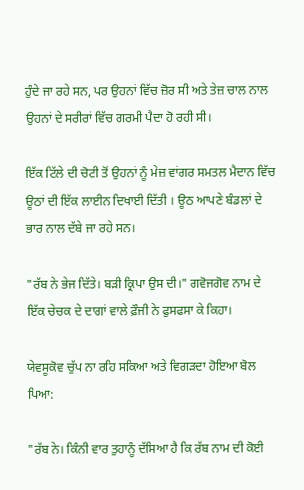ਹੁੰਦੇ ਜਾ ਰਹੇ ਸਨ, ਪਰ ਉਹਨਾਂ ਵਿੱਚ ਜ਼ੋਰ ਸੀ ਅਤੇ ਤੇਜ਼ ਚਾਲ ਨਾਲ ਉਹਨਾਂ ਦੇ ਸਰੀਰਾਂ ਵਿੱਚ ਗਰਮੀ ਪੈਦਾ ਹੋ ਰਹੀ ਸੀ।

ਇੱਕ ਟਿੱਲੇ ਦੀ ਚੋਟੀ ਤੋਂ ਉਹਨਾਂ ਨੂੰ ਮੇਜ਼ ਵਾਂਗਰ ਸਮਤਲ ਮੈਦਾਨ ਵਿੱਚ ਊਠਾਂ ਦੀ ਇੱਕ ਲਾਈਨ ਦਿਖਾਈ ਦਿੱਤੀ । ਊਠ ਆਪਣੇ ਬੰਡਲਾਂ ਦੇ ਭਾਰ ਨਾਲ ਦੱਬੇ ਜਾ ਰਹੇ ਸਨ।

"ਰੱਬ ਨੇ ਭੇਜ ਦਿੱਤੇ। ਬੜੀ ਕ੍ਰਿਪਾ ਉਸ ਦੀ।" ਗਵੋਜਗੋਵ ਨਾਮ ਦੇ ਇੱਕ ਚੇਚਕ ਦੇ ਦਾਗਾਂ ਵਾਲੇ ਫ਼ੌਜੀ ਨੇ ਫੁਸਫਸਾ ਕੇ ਕਿਹਾ।

ਯੇਵਸੂਕੋਵ ਚੁੱਪ ਨਾ ਰਹਿ ਸਕਿਆ ਅਤੇ ਵਿਗੜਦਾ ਹੋਇਆ ਬੋਲ ਪਿਆ:

"ਰੱਬ ਨੇ। ਕਿੰਨੀ ਵਾਰ ਤੁਹਾਨੂੰ ਦੱਸਿਆ ਹੈ ਕਿ ਰੱਬ ਨਾਮ ਦੀ ਕੋਈ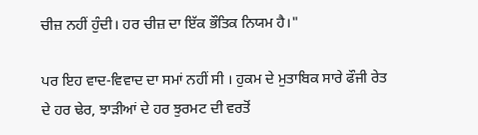ਚੀਜ਼ ਨਹੀਂ ਹੁੰਦੀ। ਹਰ ਚੀਜ਼ ਦਾ ਇੱਕ ਭੌਤਿਕ ਨਿਯਮ ਹੈ।"

ਪਰ ਇਹ ਵਾਦ-ਵਿਵਾਦ ਦਾ ਸਮਾਂ ਨਹੀਂ ਸੀ । ਹੁਕਮ ਦੇ ਮੁਤਾਬਿਕ ਸਾਰੇ ਫੌਜੀ ਰੇਤ ਦੇ ਹਰ ਢੇਰ, ਝਾੜੀਆਂ ਦੇ ਹਰ ਝੁਰਮਟ ਦੀ ਵਰਤੋਂ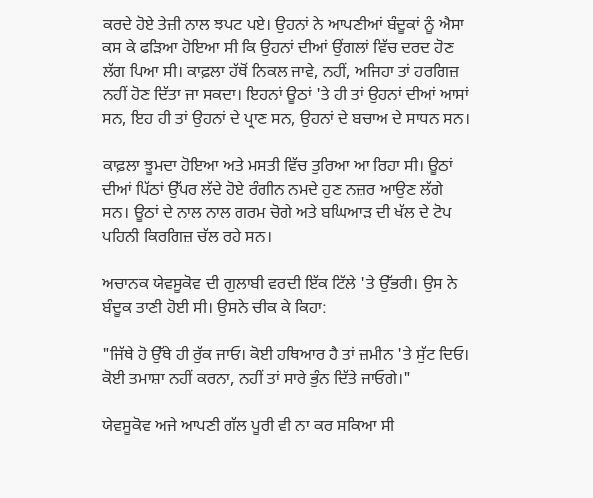ਕਰਦੇ ਹੋਏ ਤੇਜ਼ੀ ਨਾਲ ਝਪਟ ਪਏ। ਉਹਨਾਂ ਨੇ ਆਪਣੀਆਂ ਬੰਦੂਕਾਂ ਨੂੰ ਐਸਾ ਕਸ ਕੇ ਫੜਿਆ ਹੋਇਆ ਸੀ ਕਿ ਉਹਨਾਂ ਦੀਆਂ ਉਂਗਲਾਂ ਵਿੱਚ ਦਰਦ ਹੋਣ ਲੱਗ ਪਿਆ ਸੀ। ਕਾਫ਼ਲਾ ਹੱਥੋਂ ਨਿਕਲ ਜਾਵੇ, ਨਹੀਂ, ਅਜਿਹਾ ਤਾਂ ਹਰਗਿਜ਼ ਨਹੀਂ ਹੋਣ ਦਿੱਤਾ ਜਾ ਸਕਦਾ। ਇਹਨਾਂ ਊਠਾਂ 'ਤੇ ਹੀ ਤਾਂ ਉਹਨਾਂ ਦੀਆਂ ਆਸਾਂ ਸਨ, ਇਹ ਹੀ ਤਾਂ ਉਹਨਾਂ ਦੇ ਪ੍ਰਾਣ ਸਨ, ਉਹਨਾਂ ਦੇ ਬਚਾਅ ਦੇ ਸਾਧਨ ਸਨ।

ਕਾਫ਼ਲਾ ਝੂਮਦਾ ਹੋਇਆ ਅਤੇ ਮਸਤੀ ਵਿੱਚ ਤੁਰਿਆ ਆ ਰਿਹਾ ਸੀ। ਊਠਾਂ ਦੀਆਂ ਪਿੱਠਾਂ ਉੱਪਰ ਲੱਦੇ ਹੋਏ ਰੰਗੀਨ ਨਮਦੇ ਹੁਣ ਨਜ਼ਰ ਆਉਣ ਲੱਗੇ ਸਨ। ਊਠਾਂ ਦੇ ਨਾਲ ਨਾਲ ਗਰਮ ਚੋਗੇ ਅਤੇ ਬਘਿਆੜ ਦੀ ਖੱਲ ਦੇ ਟੋਪ ਪਹਿਨੀ ਕਿਰਗਿਜ਼ ਚੱਲ ਰਹੇ ਸਨ।

ਅਚਾਨਕ ਯੇਵਸੂਕੋਵ ਦੀ ਗੁਲਾਬੀ ਵਰਦੀ ਇੱਕ ਟਿੱਲੇ 'ਤੇ ਉੱਭਰੀ। ਉਸ ਨੇ ਬੰਦੂਕ ਤਾਣੀ ਹੋਈ ਸੀ। ਉਸਨੇ ਚੀਕ ਕੇ ਕਿਹਾ:

"ਜਿੱਥੇ ਹੋ ਉੱਥੇ ਹੀ ਰੁੱਕ ਜਾਓ। ਕੋਈ ਹਥਿਆਰ ਹੈ ਤਾਂ ਜ਼ਮੀਨ 'ਤੇ ਸੁੱਟ ਦਿਓ। ਕੋਈ ਤਮਾਸ਼ਾ ਨਹੀਂ ਕਰਨਾ, ਨਹੀਂ ਤਾਂ ਸਾਰੇ ਭੁੰਨ ਦਿੱਤੇ ਜਾਓਗੇ।"

ਯੇਵਸੂਕੋਵ ਅਜੇ ਆਪਣੀ ਗੱਲ ਪੂਰੀ ਵੀ ਨਾ ਕਰ ਸਕਿਆ ਸੀ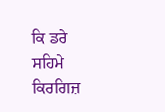ਕਿ ਡਰੇ ਸਹਿਮੇ ਕਿਰਗਿਜ਼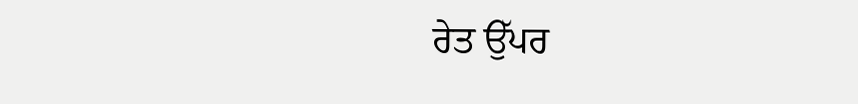ਰੇਤ ਉੱਪਰ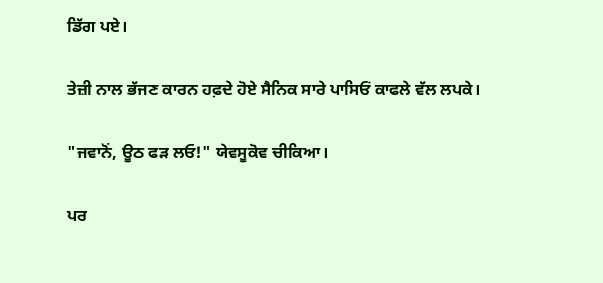ਡਿੱਗ ਪਏ।

ਤੇਜ਼ੀ ਨਾਲ ਭੱਜਣ ਕਾਰਨ ਹਫ਼ਦੇ ਹੋਏ ਸੈਨਿਕ ਸਾਰੇ ਪਾਸਿਓਂ ਕਾਫਲੇ ਵੱਲ ਲਪਕੇ।

"ਜਵਾਨੋਂ, ਊਠ ਫੜ ਲਓ!" ਯੇਵਸੂਕੋਵ ਚੀਕਿਆ।

ਪਰ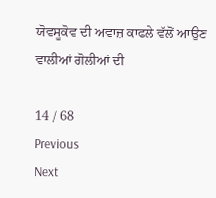ਯੋਵਸੂਕੋਵ ਦੀ ਅਵਾਜ਼ ਕਾਫਲੇ ਵੱਲੋਂ ਆਉਣ ਵਾਲੀਆਂ ਗੋਲੀਆਂ ਦੀ

14 / 68
Previous
Next